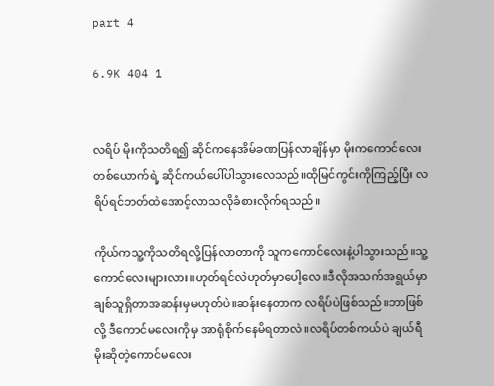part 4

6.9K 404 1


လရိပ် မိုးကိုသတိရ၍ ဆိုင်ကနေအိမ်ခဏပြန်လာချိန်မှာ မိုးကကောင်လေးတစ်ယောက်ရဲ့ ဆိုင်ကယ်ပေါ်ပါသွားလေသည်။ထိုမြင်ကွင်းကိုကြည့်ပြီး လရိပ်ရင်ဘတ်ထဲအောင့်လာသလိုခံစားလိုက်ရသည်။

ကိုယ်ကသူ့ကိုသတိရလို့ပြန်လာတာကို သူကကောင်လေးနဲ့ပါသွားသည်။သူ့ကောင်လေးများလား။ဟုတ်ရင်လဲဟုတ်မှာပေါ့လေ။ဒီလိုအသက်အရွယ်မှာချစ်သူရှိတာအဆန်းမှမဟုတ်ပဲ။ဆန်းနေတာက လရိပ်ပဲဖြစ်သည်။ဘာဖြစ်လို့ ဒီကောင်မလေးကိုမှ အာရုံစိုက်နေမိရတာလဲ။လရိပ်တစ်ကယ်ပဲ ချယ်ရီမိုးဆိုတဲ့ကောင်မလေး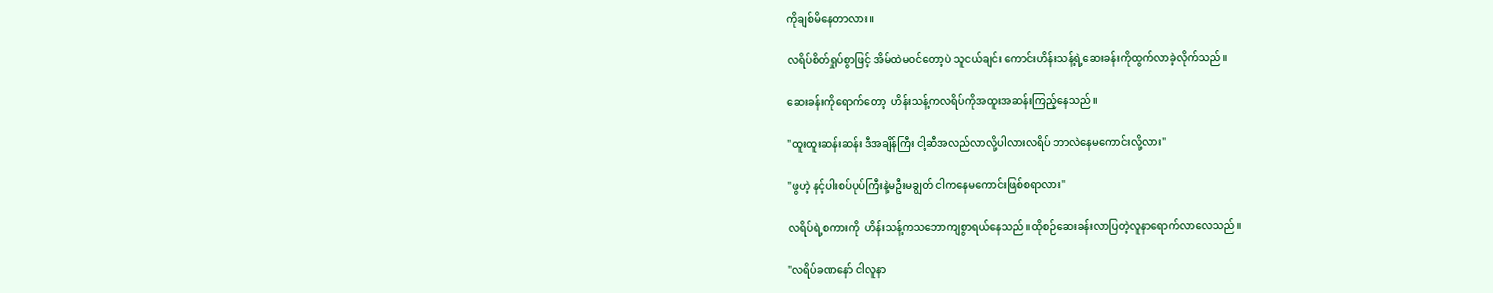ကိုချစ်မိနေတာလား။

လရိပ်စိတ်ရှုပ်စွာဖြင့် အိမ်ထဲမဝင်တော့ပဲ သူငယ်ချင်း ကောင်းဟိန်းသန့်ရဲ့ဆေးခန်းကိုထွက်လာခဲ့လိုက်သည်။

ဆေးခန်းကိုရောက်တော့  ဟိန်းသန့်ကလရိပ်ကိုအထူးအဆန်းကြည့်နေသည်။

"ထူးထူးဆန်းဆန်း ဒီအချိန်ကြီး ငါ့ဆီအလည်လာလို့ပါလားလရိပ် ဘာလဲနေမကောင်းလို့လား"

"ဖွဟဲ့ နင့်ပါးစပ်ပုပ်ကြီးနဲ့မဦးမချွတ် ငါကနေမကောင်းဖြစ်စရာလား"

လရိပ်ရဲ့စကားကို  ဟိန်းသန့်ကသဘောကျစွာရယ်နေသည်။ထိုစဉ်ဆေးခန်းလာပြတဲ့လူနာရောက်လာလေသည်။

"လရိပ်ခဏနော် ငါလူနာ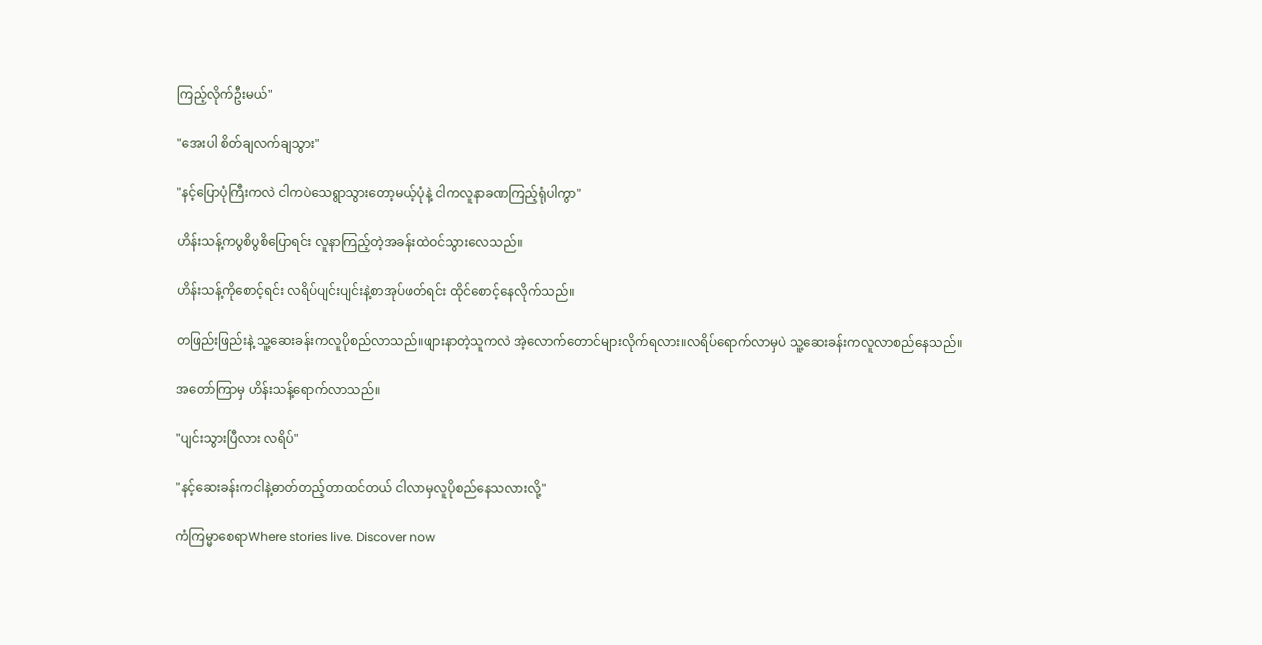ကြည့်လိုက်ဦးမယ်"

"အေးပါ စိတ်ချလက်ချသွား"

"နင့်ပြောပုံကြီးကလဲ ငါကပဲသေရွာသွားတော့မယ့်ပုံနဲ့ ငါကလူနာခဏကြည့်ရုံပါကွာ"

ဟိန်းသန့်ကပွစိပွစိပြောရင်း လူနာကြည့်တဲ့အခန်းထဲဝင်သွားလေသည်။

ဟိန်းသန့်ကိုစောင့်ရင်း လရိပ်ပျင်းပျင်းနဲ့စာအုပ်ဖတ်ရင်း ထိုင်စောင့်နေလိုက်သည်။

တဖြည်းဖြည်းနဲ့ သူ့ဆေးခန်းကလူပိုစည်လာသည်။ဖျားနာတဲ့သူကလဲ အဲ့လောက်တောင်များလိုက်ရလား။လရိပ်ရောက်လာမှပဲ သူ့ဆေးခန်းကလူလာစည်နေသည်။

အတော်ကြာမှ ဟိန်းသန့်ရောက်လာသည်။

"ပျင်းသွားပြီလား လရိပ်"

"နင့်ဆေးခန်းကငါနဲ့ဓာတ်တည့်တာထင်တယ် ငါလာမှလူပိုစည်နေသလားလို့"

ကံကြမ္မာစေရာWhere stories live. Discover now